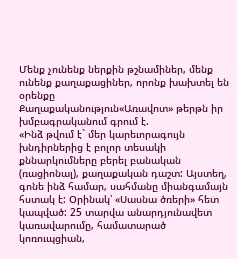Մենք չունենք ներքին թշնամիներ, մենք ունենք քաղաքացիներ, որոնք խախտել են օրենքը
Քաղաքականություն«Առավոտ» թերթն իր խմբագրականում գրում է.
«Ինձ թվում է` մեր կարեւորագույն խնդիրներից է բոլոր տեսակի քննարկումները բերել բանական (ռացիոնալ), քաղաքական դաշտ: Այստեղ, գոնե ինձ համար, սահմանը միանգամայն հստակ է: Օրինակ՝ «Սասնա ծռերի» հետ կապված: 25 տարվա անարդյունավետ կառավարումը, համատարած կոռուպցիան,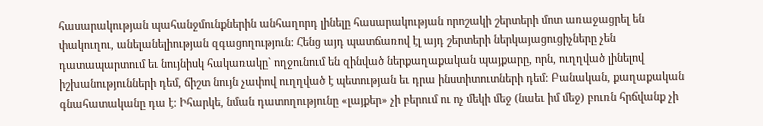հասարակության պահանջմունքներին անհաղորդ լինելը հասարակության որոշակի շերտերի մոտ առաջացրել են փակուղու, անելանելիության զգացողություն: Հենց այդ պատճառով էլ այդ շերտերի ներկայացուցիչները չեն դատապարտում եւ նույնիսկ հակառակը` ողջունում են զինված ներքաղաքական պայքարը, որն, ուղղված լինելով իշխանությունների դեմ, ճիշտ նույն չափով ուղղված է պետության եւ դրա ինստիտուտների դեմ: Բանական, քաղաքական գնահատականը դա է: Իհարկե, նման դատողությունը «լայքեր» չի բերում ու ոչ մեկի մեջ (նաեւ իմ մեջ) բուռն հրճվանք չի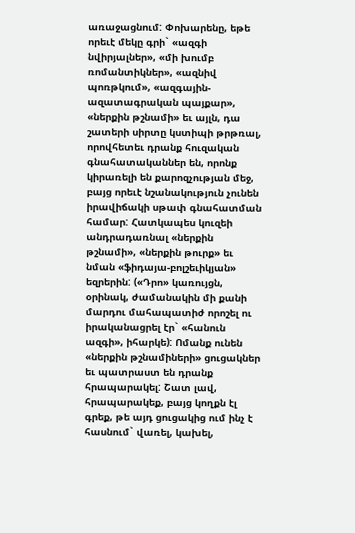առաջացնում: Փոխարենը, եթե որեւէ մեկը գրի` «ազգի նվիրյալներ», «մի խումբ ռոմանտիկներ», «ազնիվ պոռթկում», «ազգային-ազատագրական պայքար», «ներքին թշնամի» եւ այլն, դա շատերի սիրտը կստիպի թրթռալ, որովհետեւ դրանք հուզական գնահատականներ են, որոնք կիրառելի են քարոզչության մեջ, բայց որեւէ նշանակություն չունեն իրավիճակի սթափ գնահատման համար: Հատկապես կուզեի անդրադառնալ «ներքին թշնամի», «ներքին թուրք» եւ նման «ֆիդայա-բոլշեւիկյան» եզրերին: («Դրո» կառույցն, օրինակ, ժամանակին մի քանի մարդու մահապատիժ որոշել ու իրականացրել էր` «հանուն ազգի», իհարկե): Ոմանք ունեն «ներքին թշնամիների» ցուցակներ եւ պատրաստ են դրանք հրապարակել: Շատ լավ, հրապարակեք, բայց կողքն էլ գրեք, թե այդ ցուցակից ում ինչ է հասնում` վառել, կախել,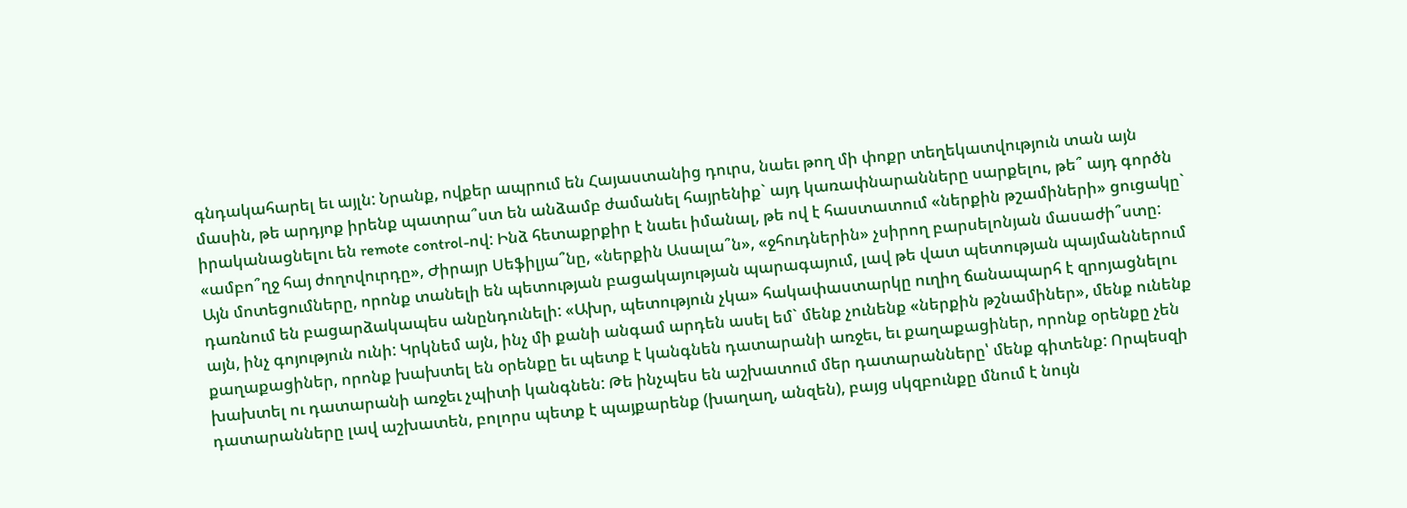գնդակահարել եւ այլն: Նրանք, ովքեր ապրում են Հայաստանից դուրս, նաեւ թող մի փոքր տեղեկատվություն տան այն մասին, թե արդյոք իրենք պատրա՞ստ են անձամբ ժամանել հայրենիք` այդ կառափնարանները սարքելու, թե՞ այդ գործն իրականացնելու են remote control-ով: Ինձ հետաքրքիր է նաեւ իմանալ, թե ով է հաստատում «ներքին թշամիների» ցուցակը` «ամբո՞ղջ հայ ժողովուրդը», Ժիրայր Սեֆիլյա՞նը, «ներքին Ասալա՞ն», «ջհուդներին» չսիրող բարսելոնյան մասաժի՞ստը: Այն մոտեցումները, որոնք տանելի են պետության բացակայության պարագայում, լավ թե վատ պետության պայմաններում դառնում են բացարձակապես անընդունելի: «Ախր, պետություն չկա» հակափաստարկը ուղիղ ճանապարհ է զրոյացնելու այն, ինչ գոյություն ունի: Կրկնեմ այն, ինչ մի քանի անգամ արդեն ասել եմ` մենք չունենք «ներքին թշնամիներ», մենք ունենք քաղաքացիներ, որոնք խախտել են օրենքը եւ պետք է կանգնեն դատարանի առջեւ, եւ քաղաքացիներ, որոնք օրենքը չեն խախտել ու դատարանի առջեւ չպիտի կանգնեն: Թե ինչպես են աշխատում մեր դատարանները՝ մենք գիտենք: Որպեսզի դատարանները լավ աշխատեն, բոլորս պետք է պայքարենք (խաղաղ, անզեն), բայց սկզբունքը մնում է նույն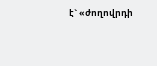է` «ժողովրդի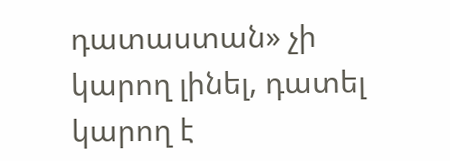դատաստան» չի կարող լինել, դատել կարող է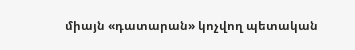միայն «դատարան» կոչվող պետական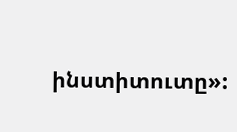ինստիտուտը»: